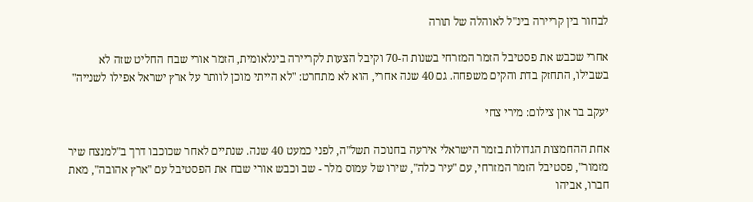לבחור בין קריירה בינ"ל לאוהלה של תורה

אחרי שכבש את פסטיבל הזמר המזרחי בשנות ה-70 וקיבל הצעות לקריירה בינלאומית, הזמר אורי שבח החליט שזה לא בשבילו, התחזק בדת והקים משפחה. גם 40 שנה אחרי, הוא לא מתחרט: "לא הייתי מוכן לוותר על ארץ ישראל אפילו לשנייה"

יעקב בר און צילום: מירי צחי

אחת ההחמצות הגדולות בזמר הישראלי אירעה בחנוכה תשל"ה, לפני כמעט 40 שנה. שנתיים לאחר שכוכבו דרך ב"למנצח שיר מזמור", פסטיבל הזמר המזרחי, עם "עיר כלה", שירו של עמוס מלר - שב וכבש אורי שבח את הפסטיבל עם "ארץ אהובה", מאת חברו, אביהו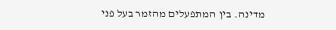מדינה. בין המתפעלים מהזמר בעל פני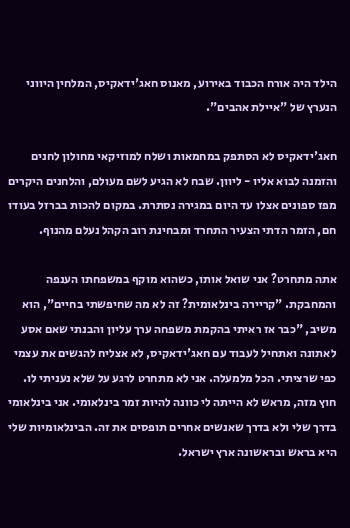הילד היה אורח הכבוד באירוע, מאנוס חאג'ידאקיס, המלחין היווני הנערץ של "איילת אהבים".

חאג'ידאקיס לא הסתפק במחמאות ושלח למוזיקאי מחולון לחנים והזמנה לבוא אליו - ליוון. שבח לא הגיע לשם מעולם, והלחנים היקרים מפז ספונים אצלו עד היום במגירה נסתרת. במקום להכות בברזל בעודו חם, הזמר הדתי הצעיר התחרד ומבחינת רוב הקהל נעלם מהנוף.

אתה מתחרט? אני שואל אותו, כשהוא מוקף במשפחתו הענפה והמחבקת. "קריירה בינלאומית? זה לא מה שחיפשתי בחיים", הוא משיב, "כבר אז ראיתי בהקמת משפחה ערך עליון והבנתי שאם אסע לאתונה ואתחיל לעבוד עם חאג'ידאקיס, לא אצליח להגשים את עצמי כפי שרציתי. הכל מלמעלה. אני לא מתחרט לרגע על שלא נעניתי לו. חוץ מזה, מראש לא הייתה לי כוונה להיות זמר בינלאומי. אני בינלאומי בדרך שלי ולא בדרך שאנשים אחרים תופסים את זה. הבינלאומיות שלי היא בראש ובראשונה ארץ ישראל.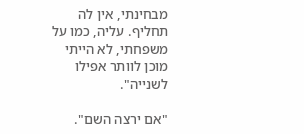מבחינתי, אין לה תחליף. עליה, כמו על משפחתי, לא הייתי מוכן לוותר אפילו לשנייה".

"אם ירצה השם".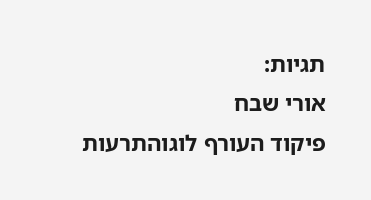תגיות:
אורי שבח
פיקוד העורף לוגוהתרעות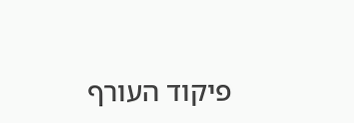פיקוד העורף